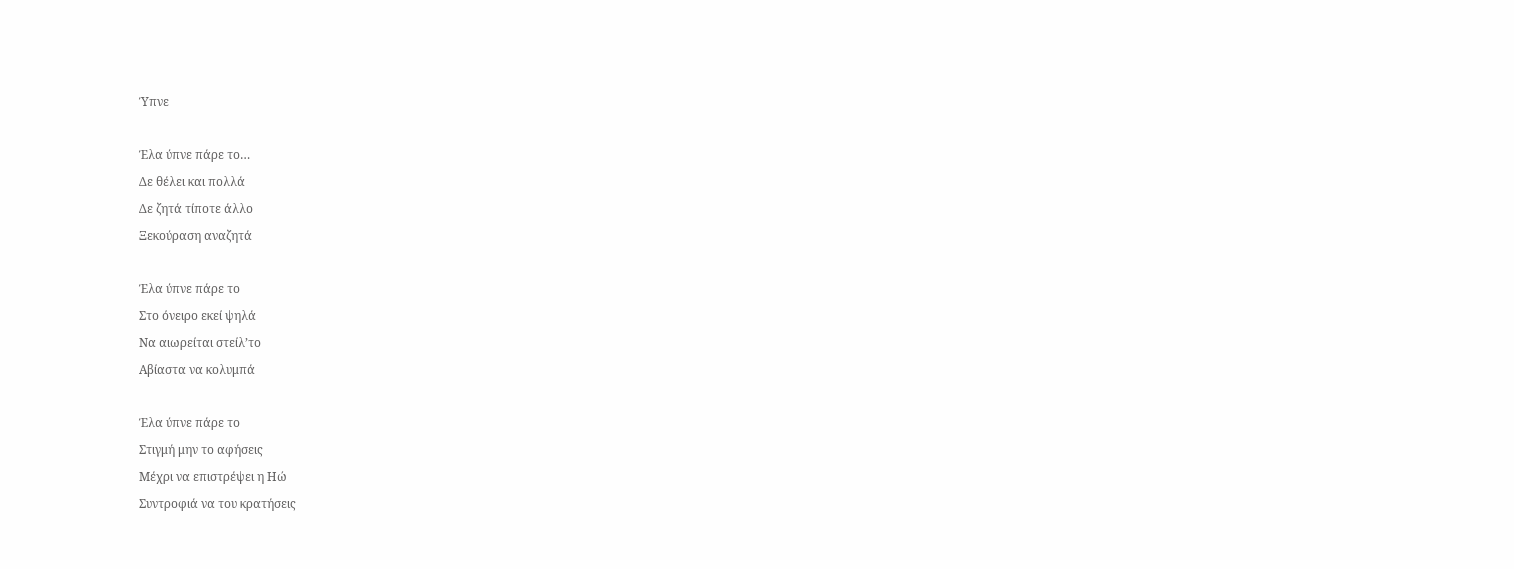Ύπνε

Έλα ύπνε πάρε το…
Δε θέλει και πολλά
Δε ζητά τίποτε άλλο
Ξεκούραση αναζητά

Έλα ύπνε πάρε το
Στο όνειρο εκεί ψηλά
Να αιωρείται στείλ’το
Αβίαστα να κολυμπά

Έλα ύπνε πάρε το
Στιγμή μην το αφήσεις
Μέχρι να επιστρέψει η Ηώ
Συντροφιά να του κρατήσεις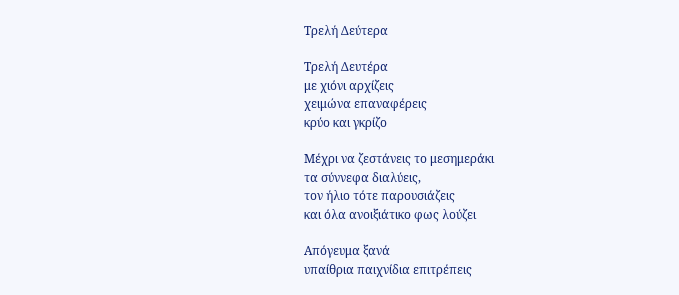Τρελή Δεύτερα

Τρελή Δευτέρα
με χιόνι αρχίζεις
χειμώνα επαναφέρεις
κρύο και γκρίζο

Μέχρι να ζεστάνεις το μεσημεράκι
τα σύννεφα διαλύεις,
τον ήλιο τότε παρουσιάζεις
και όλα ανοιξιάτικο φως λούζει

Απόγευμα ξανά
υπαίθρια παιχνίδια επιτρέπεις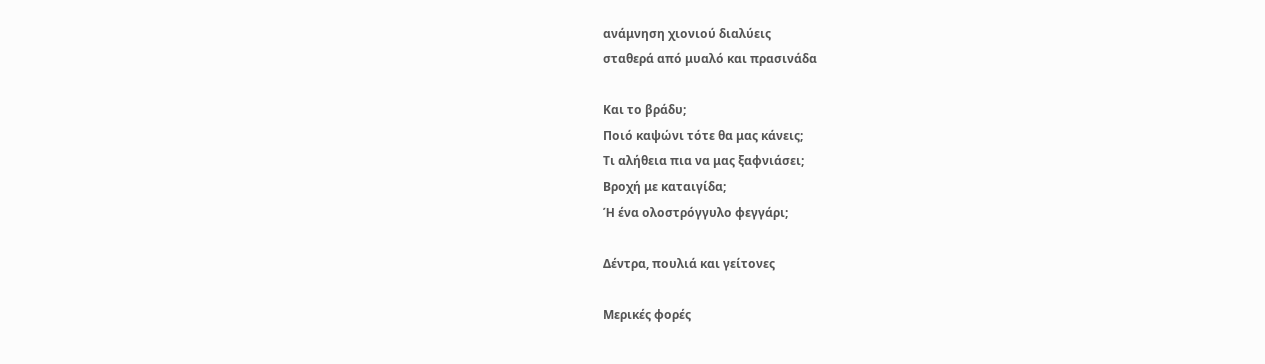ανάμνηση χιονιού διαλύεις
σταθερά από μυαλό και πρασινάδα

Και το βράδυ;
Ποιό καψώνι τότε θα μας κάνεις;
Τι αλήθεια πια να μας ξαφνιάσει;
Βροχή με καταιγίδα;
Ή ένα ολοστρόγγυλο φεγγάρι;

Δέντρα, πουλιά και γείτονες

Μερικές φορές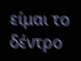είμαι το δέντρο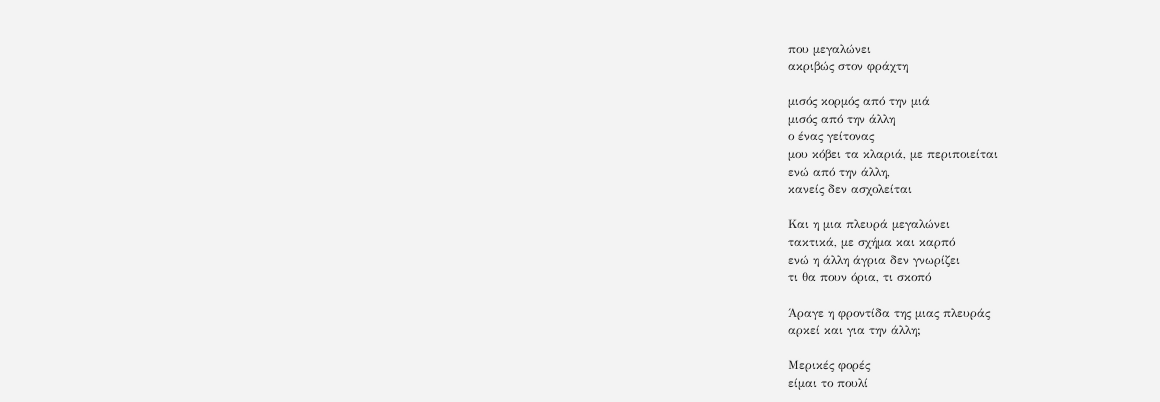που μεγαλώνει
ακριβώς στον φράχτη

μισός κορμός από την μιά
μισός από την άλλη
ο ένας γείτονας
μου κόβει τα κλαριά, με περιποιείται
ενώ από την άλλη,
κανείς δεν ασχολείται

Και η μια πλευρά μεγαλώνει
τακτικά, με σχήμα και καρπό
ενώ η άλλη άγρια δεν γνωρίζει
τι θα πουν όρια, τι σκοπό

Άραγε η φροντίδα της μιας πλευράς
αρκεί και για την άλλη;

Μερικές φορές
είμαι το πουλί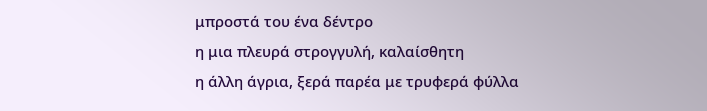μπροστά του ένα δέντρο
η μια πλευρά στρογγυλή, καλαίσθητη
η άλλη άγρια, ξερά παρέα με τρυφερά φύλλα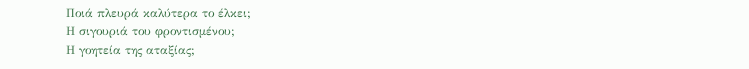Ποιά πλευρά καλύτερα το έλκει;
Η σιγουριά του φροντισμένου;
Η γοητεία της αταξίας;